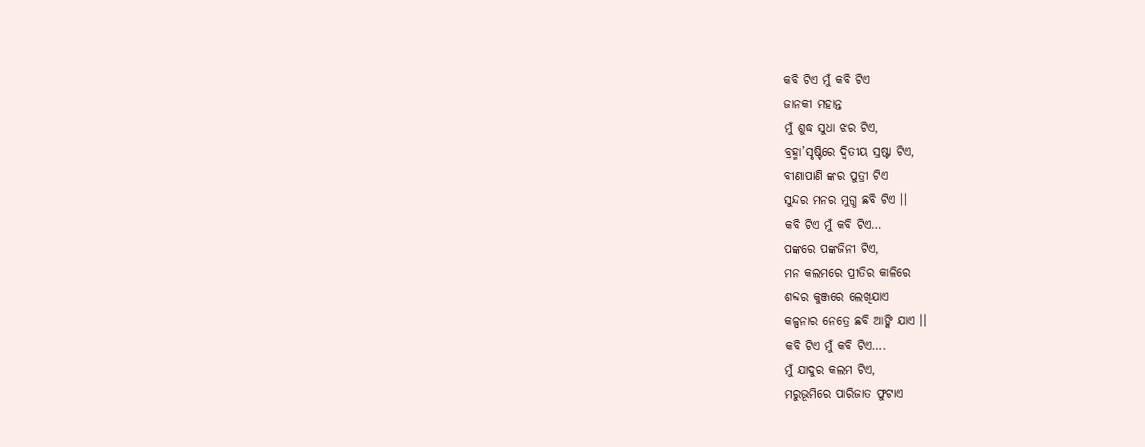କବି ଟିଏ ମୁଁ କବି ଟିଏ
ଜାନକୀ ମହାନ୍ତ
ମୁଁ ଶୁଦ୍ଧ ସୁଧା ଝର ଟିଏ,
ବ୍ରହ୍ମା’ସୃଷ୍ଟିରେ ଦ୍ଵିତୀୟ ସ୍ରଷ୍ଟା ଟିଏ,
ବୀଣାପାଣି ଙ୍କର ପୁତ୍ରୀ ଟିଏ
ସୁନ୍ଦର ମନର ମୁଗ୍ଧ ଛବି ଟିଏ ।।
କବି ଟିଏ ମୁଁ କବି ଟିଏ…
ପଙ୍କରେ ପଙ୍କଜିନୀ ଟିଏ,
ମନ କଲମରେ ପ୍ରୀତିର କାଳିରେ
ଶବ୍ଦର କୁଞ୍ଜରେ ଲେଖିଯାଏ
କଳ୍ପନାର ନେତ୍ରେ ଛବି ଆଙ୍କି ଯାଏ ।।
କବି ଟିଏ ମୁଁ କବି ଟିଏ….
ମୁଁ ଯାଦୁର କଲମ ଟିଏ,
ମରୁଭୂମିରେ ପାରିଜାତ ଫୁଟାଏ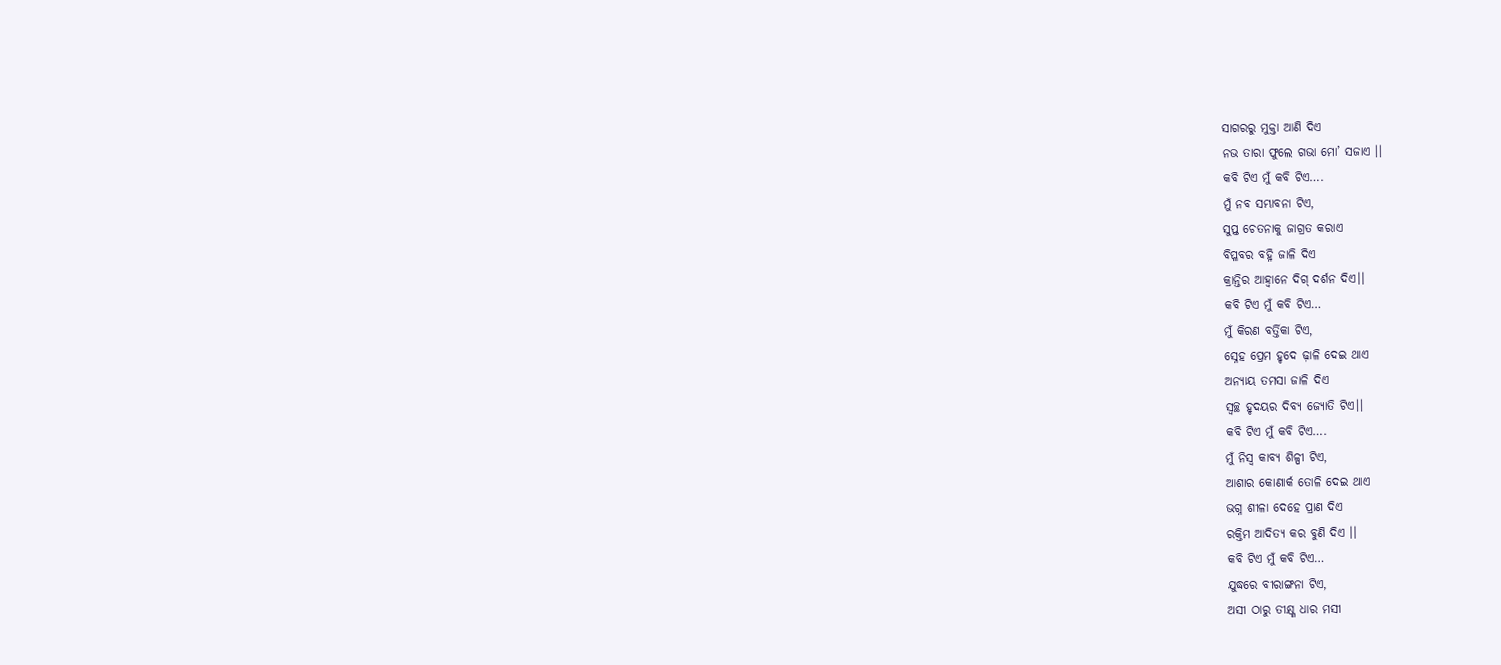ସାଗରରୁ ମୁକ୍ତା ଆଣି ଦିଏ
ନଭ ତାରା ଫୁଲେ ଗଭା ମୋ’ ସଜାଏ ।।
କବି ଟିଏ ମୁଁ କବି ଟିଏ….
ମୁଁ ନବ ସମ୍ଭାବନା ଟିଏ,
ସୁପ୍ତ ଚେତନାକୁ ଜାଗ୍ରତ କରାଏ
ବିପ୍ଳବର ବହ୍ନି ଜାଳି ଦିଏ
କ୍ରାନ୍ତିର ଆହ୍ୱାନେ ଦିଗ୍ ଦର୍ଶନ ଦିଏ।।
କବି ଟିଏ ମୁଁ କବି ଟିଏ…
ମୁଁ କିରଣ ବର୍ତ୍ତିକା ଟିଏ,
ସ୍ନେହ ପ୍ରେମ ହୃଦେ ଢ଼ାଳି ଦେଇ ଥାଏ
ଅନ୍ୟାୟ ତମସା ଜାଳି ଦିଏ
ସ୍ୱଚ୍ଛ ହୃଦୟର ଦିବ୍ୟ ଜ୍ୟୋତି ଟିଏ।।
କବି ଟିଏ ମୁଁ କବି ଟିଏ….
ମୁଁ ନିସ୍ୱ କାବ୍ୟ ଶିଳ୍ପୀ ଟିଏ,
ଆଶାର କୋଣାର୍କ ତୋଳି ଦେଇ ଥାଏ
ଭଗ୍ନ ଶୀଳା ଦେହେ ପ୍ରାଣ ଦିଏ
ରକ୍ତିମ ଆଦିତ୍ୟ କର ବୁଣି ଦିଏ ।।
କବି ଟିଏ ମୁଁ କବି ଟିଏ…
ଯୁଦ୍ଧରେ ବୀରାଙ୍ଗନା ଟିଏ,
ଅସୀ ଠାରୁ ତୀକ୍ଷ୍ଣ ଧାର ମସୀ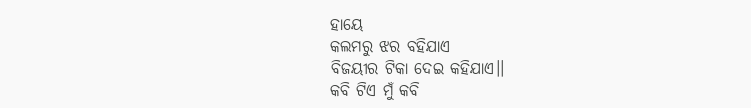ହାୟେ
କଲମରୁ ଝର ବହିଯାଏ
ବିଜୟୀର ଟିକା ଦେଇ କହିଯାଏ।।
କବି ଟିଏ ମୁଁ କବି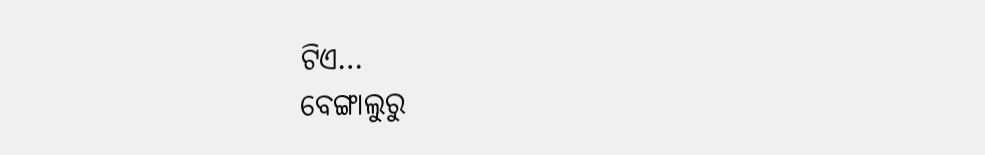ଟିଏ…
ବେଙ୍ଗାଲୁରୁ